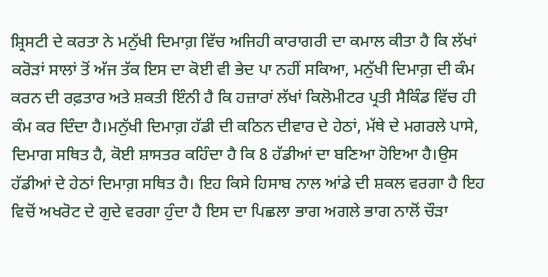ਸ਼੍ਰਿਸਟੀ ਦੇ ਕਰਤਾ ਨੇ ਮਨੁੱਖੀ ਦਿਮਾਗ਼ ਵਿੱਚ ਅਜਿਹੀ ਕਾਰਾਗਰੀ ਦਾ ਕਮਾਲ ਕੀਤਾ ਹੈ ਕਿ ਲੱਖਾਂ ਕਰੋੜਾਂ ਸਾਲਾਂ ਤੋਂ ਅੱਜ ਤੱਕ ਇਸ ਦਾ ਕੋਈ ਵੀ ਭੇਦ ਪਾ ਨਹੀਂ ਸਕਿਆ, ਮਨੁੱਖੀ ਦਿਮਾਗ਼ ਦੀ ਕੰਮ ਕਰਨ ਦੀ ਰਫ਼ਤਾਰ ਅਤੇ ਸ਼ਕਤੀ ਇੰਨੀ ਹੈ ਕਿ ਹਜ਼ਾਰਾਂ ਲੱਖਾਂ ਕਿਲੋਮੀਟਰ ਪ੍ਰਤੀ ਸੈਕਿੰਡ ਵਿੱਚ ਹੀ ਕੰਮ ਕਰ ਦਿੰਦਾ ਹੈ।ਮਨੁੱਖੀ ਦਿਮਾਗ਼ ਹੱਡੀ ਦੀ ਕਠਿਨ ਦੀਵਾਰ ਦੇ ਹੇਠਾਂ, ਮੱਥੇ ਦੇ ਮਗਰਲੇ ਪਾਸੇ, ਦਿਮਾਗ ਸਥਿਤ ਹੈ, ਕੋਈ ਸ਼ਾਸਤਰ ਕਹਿੰਦਾ ਹੈ ਕਿ 8 ਹੱਡੀਆਂ ਦਾ ਬਣਿਆ ਹੋਇਆ ਹੈ।ਉਸ ਹੱਡੀਆਂ ਦੇ ਹੇਠਾਂ ਦਿਮਾਗ਼ ਸਥਿਤ ਹੈ। ਇਹ ਕਿਸੇ ਹਿਸਾਬ ਨਾਲ ਆਂਡੇ ਦੀ ਸ਼ਕਲ ਵਰਗਾ ਹੈ ਇਹ ਵਿਚੋਂ ਅਖਰੋਟ ਦੇ ਗੁਦੇ ਵਰਗਾ ਹੁੰਦਾ ਹੈ ਇਸ ਦਾ ਪਿਛਲਾ ਭਾਗ ਅਗਲੇ ਭਾਗ ਨਾਲੋਂ ਚੌੜਾ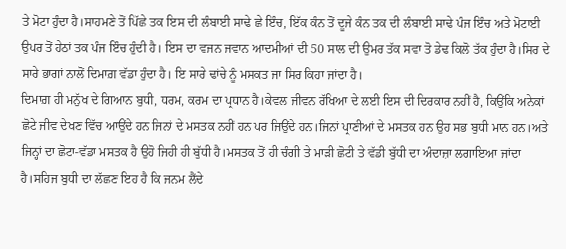ਤੇ ਮੋਟਾ ਹੁੰਦਾ ਹੈ।ਸਾਹਮਣੇ ਤੋਂ ਪਿੱਛੇ ਤਕ ਇਸ ਦੀ ਲੰਬਾਈ ਸਾਢੇ ਛੇ ਇੰਚ, ਇੱਕ ਕੰਨ ਤੋਂ ਦੂਜੇ ਕੰਨ ਤਕ ਦੀ ਲੰਬਾਈ ਸਾਢੇ ਪੰਜ ਇੰਚ ਅਤੇ ਮੋਟਾਈ ਉਪਰ ਤੋਂ ਹੇਠਾਂ ਤਕ ਪੰਜ ਇੰਚ ਹੁੰਦੀ ਹੈ। ਇਸ ਦਾ ਵਜਨ ਜਵਾਨ ਆਦਮੀਆਂ ਦੀ 50 ਸਾਲ ਦੀ ਉਮਰ ਤੱਕ ਸਵਾ ਤੋ ਡੇਢ ਕਿਲੋ ਤੱਕ ਹੁੰਦਾ ਹੈ।ਸਿਰ ਦੇ ਸਾਰੇ ਭਾਗਾਂ ਨਾਲੋਂ ਦਿਮਾਗ਼ ਵੱਡਾ ਹੁੰਦਾ ਹੈ। ਇ ਸਾਰੇ ਢਾਂਚੇ ਨੂੰ ਮਸਕਤ ਜਾ ਸਿਰ ਕਿਹਾ ਜਾਂਦਾ ਹੈ।
ਦਿਮਾਗ਼ ਹੀ ਮਨੁੱਖ ਦੇ ਗਿਆਨ ਬੁਧੀ, ਧਰਮ, ਕਰਮ ਦਾ ਪ੍ਰਧਾਨ ਹੈ।ਕੇਵਲ ਜੀਵਨ ਰੱਖਿਆ ਦੇ ਲਈ ਇਸ ਦੀ ਦਿਰਕਾਰ ਨਹੀਂ ਹੈ, ਕਿਉਂਕਿ ਅਨੇਕਾਂ ਛੋਟੇ ਜੀਵ ਦੇਖਣ ਵਿੱਚ ਆਉਂਦੇ ਹਨ ਜਿਨਾਂ ਦੇ ਮਸਤਕ ਨਹੀਂ ਹਨ ਪਰ ਜਿਉਂਦੇ ਹਨ।ਜਿਨਾਂ ਪ੍ਰਾਣੀਆਂ ਦੇ ਮਸਤਕ ਹਨ ਉਹ ਸਭ ਬੁਧੀ ਮਾਨ ਹਨ।ਅਤੇ ਜਿਨ੍ਹਾਂ ਦਾ ਛੋਟਾ-ਵੱਡਾ ਮਸਤਕ ਹੈ ਉਹੋ ਜਿਹੀ ਹੀ ਬੁੱਧੀ ਹੈ।ਮਸਤਕ ਤੋਂ ਹੀ ਚੰਗੀ ਤੇ ਮਾੜੀ ਛੋਟੀ ਤੇ ਵੱਡੀ ਬੁੱਧੀ ਦਾ ਅੰਦਾਜ਼ਾ ਲਗਾਇਆ ਜਾਂਦਾ ਹੈ।ਸਹਿਜ ਬੁਧੀ ਦਾ ਲੱਛਣ ਇਹ ਹੈ ਕਿ ਜਨਮ ਲੈਂਦੇ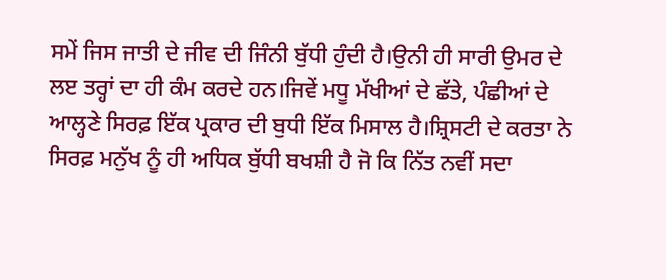ਸਮੇਂ ਜਿਸ ਜਾਤੀ ਦੇ ਜੀਵ ਦੀ ਜਿੰਨੀ ਬੁੱਧੀ ਹੁੰਦੀ ਹੈ।ਉਨੀ ਹੀ ਸਾਰੀ ਉਮਰ ਦੇ ਲੲ ਤਰ੍ਹਾਂ ਦਾ ਹੀ ਕੰਮ ਕਰਦੇ ਹਨ।ਜਿਵੇਂ ਮਧੂ ਮੱਖੀਆਂ ਦੇ ਛੱਤੇ, ਪੰਛੀਆਂ ਦੇ ਆਲ੍ਹਣੇ ਸਿਰਫ਼ ਇੱਕ ਪ੍ਰਕਾਰ ਦੀ ਬੁਧੀ ਇੱਕ ਮਿਸਾਲ ਹੈ।ਸ਼੍ਰਿਸਟੀ ਦੇ ਕਰਤਾ ਨੇ ਸਿਰਫ਼ ਮਨੁੱਖ ਨੂੰ ਹੀ ਅਧਿਕ ਬੁੱਧੀ ਬਖਸ਼ੀ ਹੈ ਜੋ ਕਿ ਨਿੱਤ ਨਵੀਂ ਸਦਾ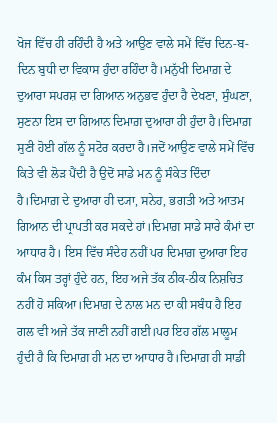ਖੋਜ ਵਿੱਚ ਹੀ ਰਹਿੰਦੀ ਹੈ ਅਤੇ ਆਉਣ ਵਾਲੇ ਸਮੇਂ ਵਿੱਚ ਦਿਨ-ਬ-ਦਿਨ ਬੁਧੀ ਦਾ ਵਿਕਾਸ ਹੁੰਦਾ ਰਹਿੰਦਾ ਹੈ।ਮਨੁੱਖੀ ਦਿਮਾਗ਼ ਦੇ ਦੁਆਰਾ ਸਪਰਸ਼ ਦਾ ਗਿਆਨ ਅਨੁਭਵ ਹੁੰਦਾ ਹੈ ਦੇਖਣਾ, ਸੁੰਘਣਾ, ਸੁਣਨਾ ਇਸ ਦਾ ਗਿਆਨ ਦਿਮਾਗ਼ ਦੁਆਰਾ ਹੀ ਹੁੰਦਾ ਹੈ।ਦਿਮਾਗ਼ ਸੁਣੀ ਹੋਈ ਗੱਲ ਨੂੰ ਸਟੋਰ ਕਰਦਾ ਹੈ।ਜਦੋਂ ਆਉਣ ਵਾਲੇ ਸਮੇਂ ਵਿੱਚ ਕਿਤੇ ਵੀ ਲੋੜ ਪੈਂਦੀ ਹੈ ਉਦੋਂ ਸਾਡੇ ਮਨ ਨੂੰ ਸੰਕੇਤ ਦਿੰਦਾ ਹੈ।ਦਿਮਾਗ਼ ਦੇ ਦੁਆਰਾ ਹੀ ਦ੍ਯਾ, ਸਨੇਹ, ਭਗਤੀ ਅਤੇ ਆਤਮ ਗਿਆਨ ਦੀ ਪ੍ਰਾਪਤੀ ਕਰ ਸਕਦੇ ਹਾਂ।ਦਿਮਾਗ਼ ਸਾਡੇ ਸਾਰੇ ਕੰਮਾਂ ਦਾ ਆਧਾਰ ਹੈ। ਇਸ ਵਿੱਚ ਸੰਦੇਹ ਨਹੀਂ ਪਰ ਦਿਮਾਗ਼ ਦੁਆਰਾ ਇਹ ਕੰਮ ਕਿਸ ਤਰ੍ਹਾਂ ਹੁੰਦੇ ਹਨ, ਇਹ ਅਜੇ ਤੱਕ ਠੀਕ-ਠੀਕ ਨਿਸ਼ਚਿਤ ਨਹੀਂ ਹੋ ਸਕਿਆ।ਦਿਮਾਗ਼ ਦੇ ਨਾਲ ਮਨ ਦਾ ਕੀ ਸਬੰਧ ਹੈ ਇਹ ਗਲ ਵੀ ਅਜੇ ਤੱਕ ਜਾਣੀ ਨਹੀਂ ਗਈ।ਪਰ ਇਹ ਗੱਲ ਮਾਲੂਮ ਹੁੰਦੀ ਹੈ ਕਿ ਦਿਮਾਗ਼ ਹੀ ਮਨ ਦਾ ਆਧਾਰ ਹੈ।ਦਿਮਾਗ਼ ਹੀ ਸਾਡੀ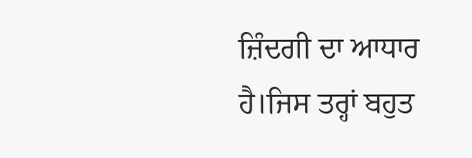ਜ਼ਿੰਦਗੀ ਦਾ ਆਧਾਰ ਹੈ।ਜਿਸ ਤਰ੍ਹਾਂ ਬਹੁਤ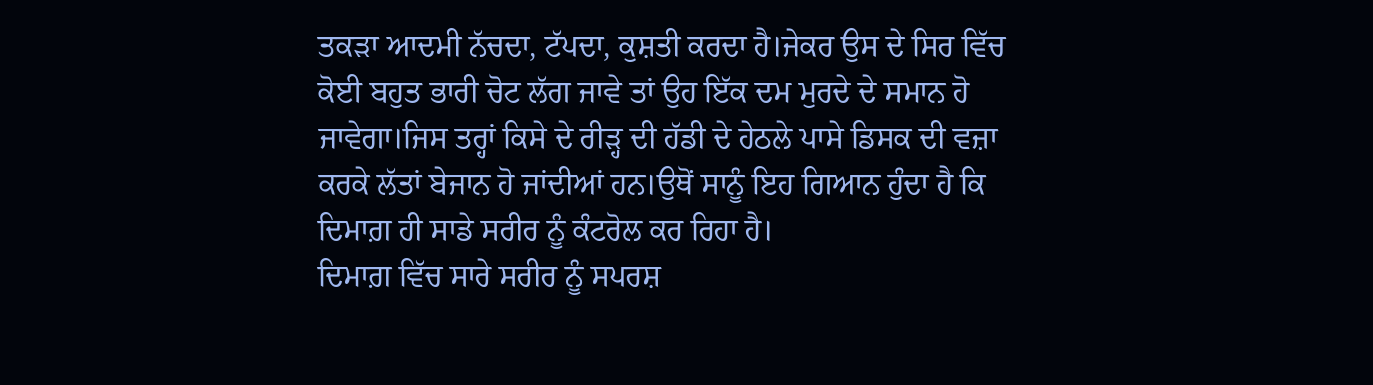ਤਕੜਾ ਆਦਮੀ ਨੱਚਦਾ, ਟੱਪਦਾ, ਕੁਸ਼ਤੀ ਕਰਦਾ ਹੈ।ਜੇਕਰ ਉਸ ਦੇ ਸਿਰ ਵਿੱਚ ਕੋਈ ਬਹੁਤ ਭਾਰੀ ਚੋਟ ਲੱਗ ਜਾਵੇ ਤਾਂ ਉਹ ਇੱਕ ਦਮ ਮੁਰਦੇ ਦੇ ਸਮਾਨ ਹੋ ਜਾਵੇਗਾ।ਜਿਸ ਤਰ੍ਹਾਂ ਕਿਸੇ ਦੇ ਰੀੜ੍ਹ ਦੀ ਹੱਡੀ ਦੇ ਹੇਠਲੇ ਪਾਸੇ ਡਿਸਕ ਦੀ ਵਜ਼ਾ ਕਰਕੇ ਲੱਤਾਂ ਬੇਜਾਨ ਹੋ ਜਾਂਦੀਆਂ ਹਨ।ਉਥੋਂ ਸਾਨੂੰ ਇਹ ਗਿਆਨ ਹੁੰਦਾ ਹੈ ਕਿ ਦਿਮਾਗ਼ ਹੀ ਸਾਡੇ ਸਰੀਰ ਨੂੰ ਕੰਟਰੋਲ ਕਰ ਰਿਹਾ ਹੈ।
ਦਿਮਾਗ਼ ਵਿੱਚ ਸਾਰੇ ਸਰੀਰ ਨੂੰ ਸਪਰਸ਼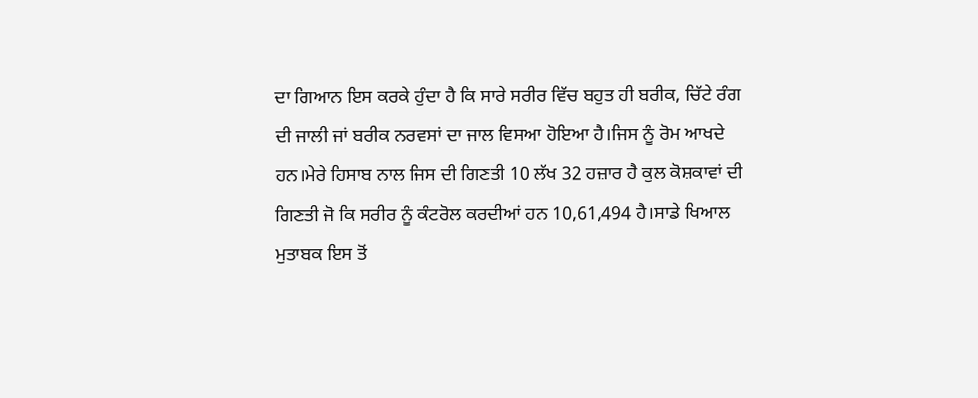ਦਾ ਗਿਆਨ ਇਸ ਕਰਕੇ ਹੁੰਦਾ ਹੈ ਕਿ ਸਾਰੇ ਸਰੀਰ ਵਿੱਚ ਬਹੁਤ ਹੀ ਬਰੀਕ, ਚਿੱਟੇ ਰੰਗ ਦੀ ਜਾਲੀ ਜਾਂ ਬਰੀਕ ਨਰਵਸਾਂ ਦਾ ਜਾਲ ਵਿਸਆ ਹੋਇਆ ਹੈ।ਜਿਸ ਨੂੰ ਰੋਮ ਆਖਦੇ ਹਨ।ਮੇਰੇ ਹਿਸਾਬ ਨਾਲ ਜਿਸ ਦੀ ਗਿਣਤੀ 10 ਲੱਖ 32 ਹਜ਼ਾਰ ਹੈ ਕੁਲ ਕੋਸ਼ਕਾਵਾਂ ਦੀ ਗਿਣਤੀ ਜੋ ਕਿ ਸਰੀਰ ਨੂੰ ਕੰਟਰੋਲ ਕਰਦੀਆਂ ਹਨ 10,61,494 ਹੈ।ਸਾਡੇ ਖਿਆਲ ਮੁਤਾਬਕ ਇਸ ਤੋਂ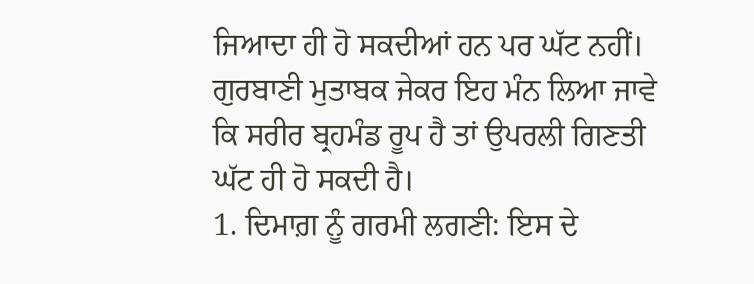ਜਿਆਦਾ ਹੀ ਹੋ ਸਕਦੀਆਂ ਹਨ ਪਰ ਘੱਟ ਨਹੀਂ। ਗੁਰਬਾਣੀ ਮੁਤਾਬਕ ਜੇਕਰ ਇਹ ਮੰਨ ਲਿਆ ਜਾਵੇ ਕਿ ਸਰੀਰ ਬ੍ਰਹਮੰਡ ਰੂਪ ਹੈ ਤਾਂ ਉਪਰਲੀ ਗਿਣਤੀ ਘੱਟ ਹੀ ਹੋ ਸਕਦੀ ਹੈ।
1. ਦਿਮਾਗ਼ ਨੂੰ ਗਰਮੀ ਲਗਣੀ: ਇਸ ਦੇ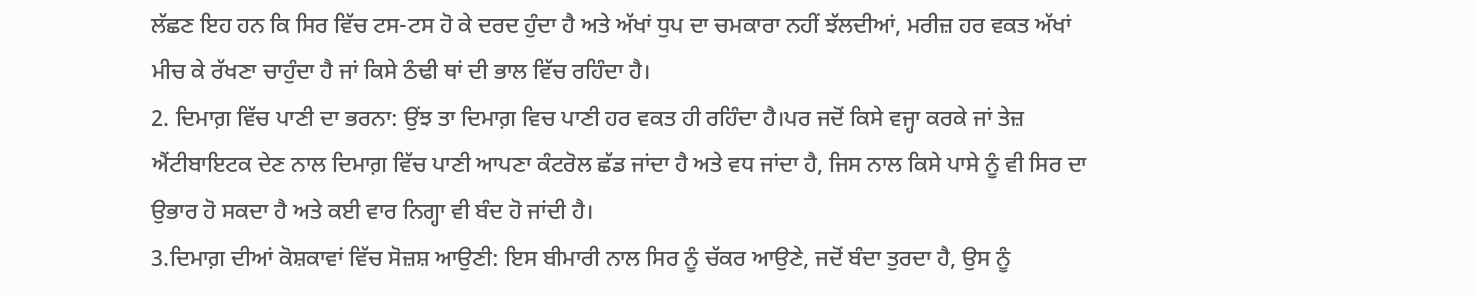ਲੱਛਣ ਇਹ ਹਨ ਕਿ ਸਿਰ ਵਿੱਚ ਟਸ-ਟਸ ਹੋ ਕੇ ਦਰਦ ਹੁੰਦਾ ਹੈ ਅਤੇ ਅੱਖਾਂ ਧੁਪ ਦਾ ਚਮਕਾਰਾ ਨਹੀਂ ਝੱਲਦੀਆਂ, ਮਰੀਜ਼ ਹਰ ਵਕਤ ਅੱਖਾਂ ਮੀਚ ਕੇ ਰੱਖਣਾ ਚਾਹੁੰਦਾ ਹੈ ਜਾਂ ਕਿਸੇ ਠੰਢੀ ਥਾਂ ਦੀ ਭਾਲ ਵਿੱਚ ਰਹਿੰਦਾ ਹੈ।
2. ਦਿਮਾਗ਼ ਵਿੱਚ ਪਾਣੀ ਦਾ ਭਰਨਾ: ਉਂਝ ਤਾ ਦਿਮਾਗ਼ ਵਿਚ ਪਾਣੀ ਹਰ ਵਕਤ ਹੀ ਰਹਿੰਦਾ ਹੈ।ਪਰ ਜਦੋਂ ਕਿਸੇ ਵਜ੍ਹਾ ਕਰਕੇ ਜਾਂ ਤੇਜ਼ ਐਂਟੀਬਾਇਟਕ ਦੇਣ ਨਾਲ ਦਿਮਾਗ਼ ਵਿੱਚ ਪਾਣੀ ਆਪਣਾ ਕੰਟਰੋਲ ਛੱਡ ਜਾਂਦਾ ਹੈ ਅਤੇ ਵਧ ਜਾਂਦਾ ਹੈ, ਜਿਸ ਨਾਲ ਕਿਸੇ ਪਾਸੇ ਨੂੰ ਵੀ ਸਿਰ ਦਾ ਉਭਾਰ ਹੋ ਸਕਦਾ ਹੈ ਅਤੇ ਕਈ ਵਾਰ ਨਿਗ੍ਹਾ ਵੀ ਬੰਦ ਹੋ ਜਾਂਦੀ ਹੈ।
3.ਦਿਮਾਗ਼ ਦੀਆਂ ਕੋਸ਼ਕਾਵਾਂ ਵਿੱਚ ਸੋਜ਼ਸ਼ ਆਉਣੀ: ਇਸ ਬੀਮਾਰੀ ਨਾਲ ਸਿਰ ਨੂੰ ਚੱਕਰ ਆਉਣੇ, ਜਦੋਂ ਬੰਦਾ ਤੁਰਦਾ ਹੈ, ਉਸ ਨੂੰ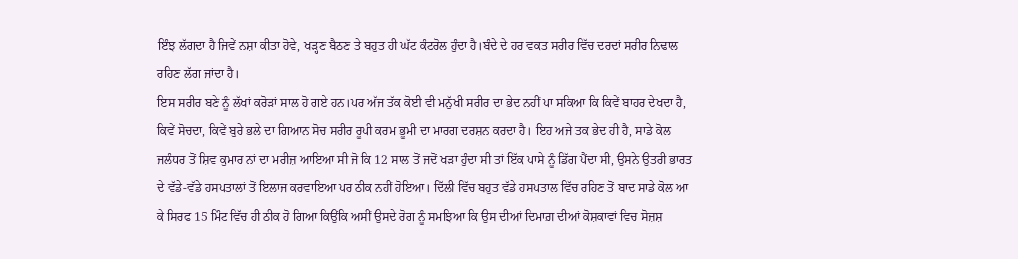ਇੰਝ ਲੱਗਦਾ ਹੈ ਜਿਵੇਂ ਨਸ਼ਾ ਕੀਤਾ ਹੋਵੇ, ਖੜ੍ਹਣ ਬੈਠਣ ਤੇ ਬਹੁਤ ਹੀ ਘੱਟ ਕੰਟਰੋਲ ਹੁੰਦਾ ਹੈ।ਬੰਦੇ ਦੇ ਹਰ ਵਕਤ ਸਰੀਰ ਵਿੱਚ ਦਰਦਾਂ ਸਰੀਰ ਨਿਢਾਲ ਰਹਿਣ ਲੱਗ ਜਾਂਦਾ ਹੈ।
ਇਸ ਸਰੀਰ ਬਣੇ ਨੂੰ ਲੱਖਾਂ ਕਰੋੜਾਂ ਸਾਲ ਹੋ ਗਏ ਹਨ।ਪਰ ਅੱਜ ਤੱਕ ਕੋਈ ਵੀ ਮਨੁੱਖੀ ਸਰੀਰ ਦਾ ਭੇਦ ਨਹੀਂ ਪਾ ਸਕਿਆ ਕਿ ਕਿਵੇਂ ਬਾਹਰ ਦੇਖਦਾ ਹੈ, ਕਿਵੇਂ ਸੋਚਦਾ, ਕਿਵੇਂ ਬੁਰੇ ਭਲੇ ਦਾ ਗਿਆਨ ਸੋਚ ਸਰੀਰ ਰੂਪੀ ਕਰਮ ਭੂਮੀ ਦਾ ਮਾਰਗ ਦਰਸ਼ਨ ਕਰਦਾ ਹੈ। ਇਹ ਅਜੇ ਤਕ ਭੇਦ ਹੀ ਹੈ, ਸਾਡੇ ਕੋਲ ਜਲੰਧਰ ਤੋਂ ਸ਼ਿਵ ਕੁਮਾਰ ਨਾਂ ਦਾ ਮਰੀਜ਼ ਆਇਆ ਸੀ ਜੋ ਕਿ 12 ਸਾਲ ਤੋਂ ਜਦੋਂ ਖੜਾ ਹੁੰਦਾ ਸੀ ਤਾਂ ਇੱਕ ਪਾਸੇ ਨੂੰ ਡਿੱਗ ਪੈਂਦਾ ਸੀ, ਉਸਨੇ ਉਤਰੀ ਭਾਰਤ ਦੇ ਵੱਡੇ-ਵੱਡੇ ਹਸਪਤਾਲਾਂ ਤੋਂ ਇਲਾਜ ਕਰਵਾਇਆ ਪਰ ਠੀਕ ਨਹੀਂ ਹੋਇਆ। ਦਿੱਲੀ ਵਿੱਚ ਬਹੁਤ ਵੱਡੇ ਹਸਪਤਾਲ ਵਿੱਚ ਰਹਿਣ ਤੋਂ ਬਾਦ ਸਾਡੇ ਕੋਲ ਆ ਕੇ ਸਿਰਫ 15 ਮਿੰਟ ਵਿੱਚ ਹੀ ਠੀਕ ਹੋ ਗਿਆ ਕਿਉਂਕਿ ਅਸੀਂ ਉਸਦੇ ਰੋਗ ਨੂੰ ਸਮਝਿਆ ਕਿ ਉਸ ਦੀਆਂ ਦਿਮਾਗ਼ ਦੀਆਂ ਕੋਸ਼ਕਾਵਾਂ ਵਿਚ ਸੋਜ਼ਸ਼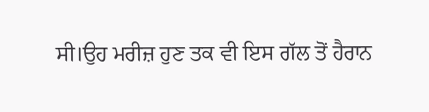ਸੀ।ਉਹ ਮਰੀਜ਼ ਹੁਣ ਤਕ ਵੀ ਇਸ ਗੱਲ ਤੋਂ ਹੈਰਾਨ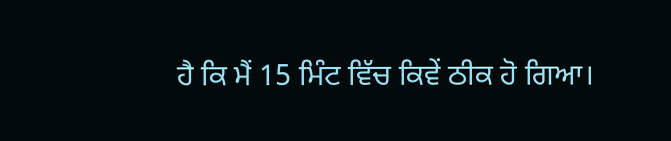ਹੈ ਕਿ ਮੈਂ 15 ਮਿੰਟ ਵਿੱਚ ਕਿਵੇਂ ਠੀਕ ਹੋ ਗਿਆ।